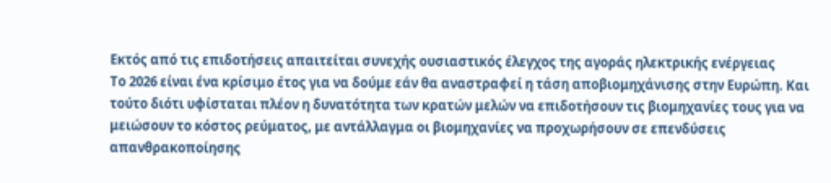Εκτός από τις επιδοτήσεις απαιτείται συνεχής ουσιαστικός έλεγχος της αγοράς ηλεκτρικής ενέργειας
Το 2026 είναι ένα κρίσιμο έτος για να δούμε εάν θα αναστραφεί η τάση αποβιομηχάνισης στην Ευρώπη. Και τούτο διότι υφίσταται πλέον η δυνατότητα των κρατών μελών να επιδοτήσουν τις βιομηχανίες τους για να μειώσουν το κόστος ρεύματος, με αντάλλαγμα οι βιομηχανίες να προχωρήσουν σε επενδύσεις απανθρακοποίησης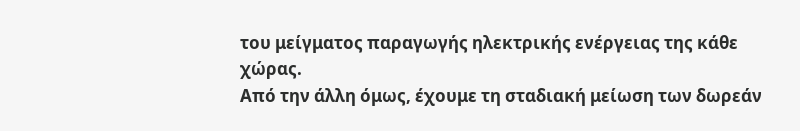του μείγματος παραγωγής ηλεκτρικής ενέργειας της κάθε χώρας.
Από την άλλη όμως, έχουμε τη σταδιακή μείωση των δωρεάν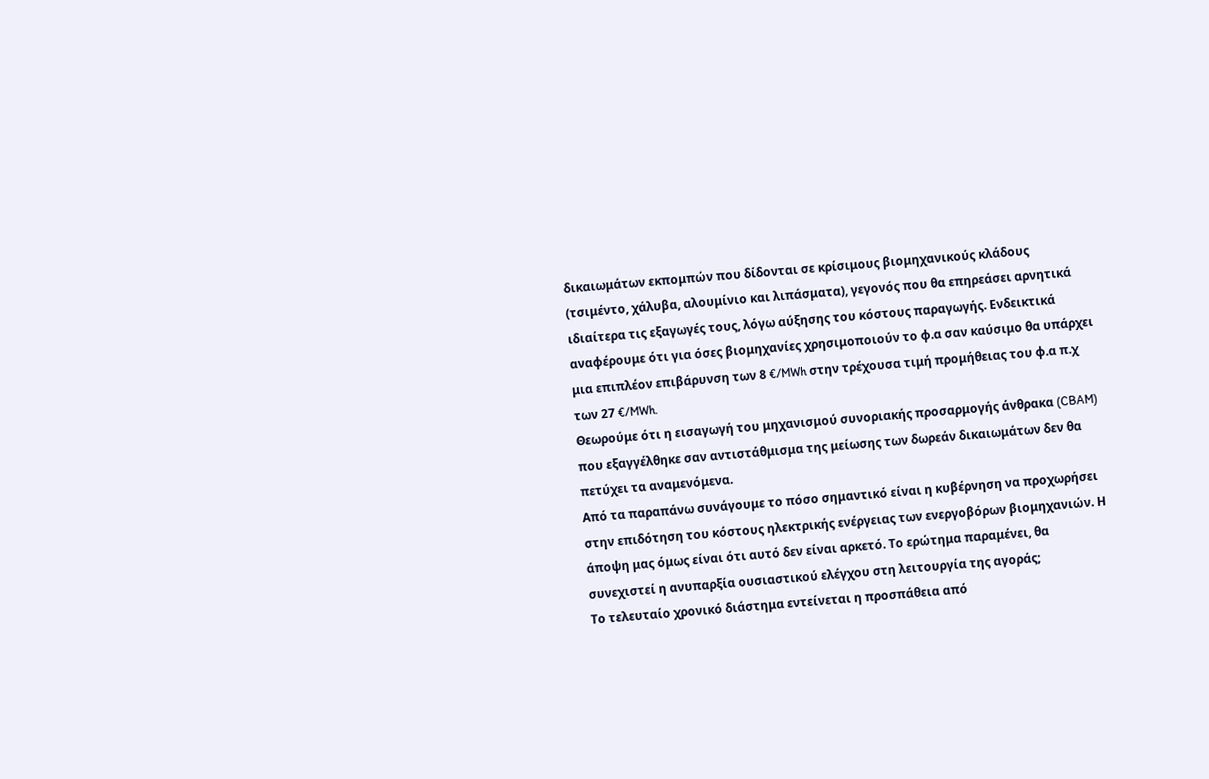δικαιωμάτων εκπομπών που δίδονται σε κρίσιμους βιομηχανικούς κλάδους (τσιμέντο, χάλυβα, αλουμίνιο και λιπάσματα), γεγονός που θα επηρεάσει αρνητικά ιδιαίτερα τις εξαγωγές τους, λόγω αύξησης του κόστους παραγωγής. Ενδεικτικά αναφέρουμε ότι για όσες βιομηχανίες χρησιμοποιούν το φ.α σαν καύσιμο θα υπάρχει μια επιπλέον επιβάρυνση των 8 €/MWh στην τρέχουσα τιμή προμήθειας του φ.α π.χ των 27 €/MWh.
Θεωρούμε ότι η εισαγωγή του μηχανισμού συνοριακής προσαρμογής άνθρακα (CBAM) που εξαγγέλθηκε σαν αντιστάθμισμα της μείωσης των δωρεάν δικαιωμάτων δεν θα πετύχει τα αναμενόμενα.
Από τα παραπάνω συνάγουμε το πόσο σημαντικό είναι η κυβέρνηση να προχωρήσει στην επιδότηση του κόστους ηλεκτρικής ενέργειας των ενεργοβόρων βιομηχανιών. Η άποψη μας όμως είναι ότι αυτό δεν είναι αρκετό. Το ερώτημα παραμένει, θα συνεχιστεί η ανυπαρξία ουσιαστικού ελέγχου στη λειτουργία της αγοράς;
Το τελευταίο χρονικό διάστημα εντείνεται η προσπάθεια από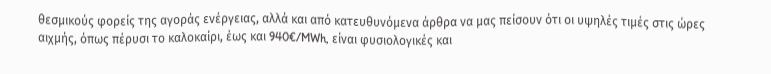θεσμικούς φορείς της αγοράς ενέργειας, αλλά και από κατευθυνόμενα άρθρα να μας πείσουν ότι οι υψηλές τιμές στις ώρες αιχμής, όπως πέρυσι το καλοκαίρι, έως και 940€/MWh, είναι φυσιολογικές και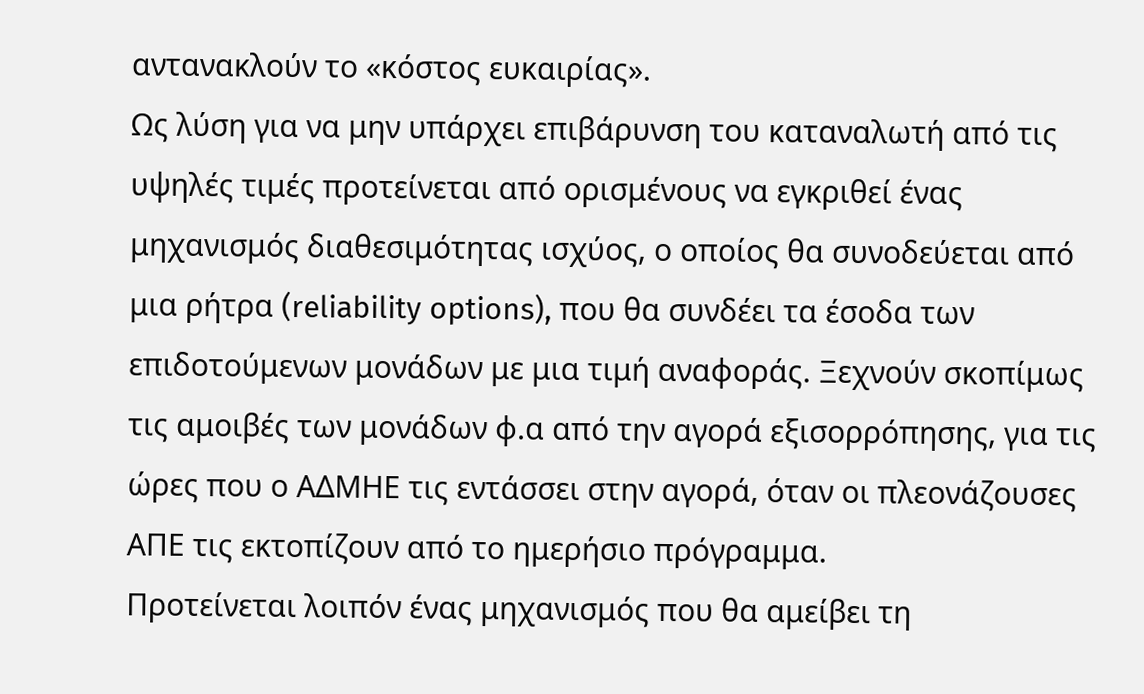αντανακλούν το «κόστος ευκαιρίας».
Ως λύση για να μην υπάρχει επιβάρυνση του καταναλωτή από τις υψηλές τιμές προτείνεται από ορισμένους να εγκριθεί ένας μηχανισμός διαθεσιμότητας ισχύος, ο οποίος θα συνοδεύεται από μια ρήτρα (reliability options), που θα συνδέει τα έσοδα των επιδοτούμενων μονάδων με μια τιμή αναφοράς. Ξεχνούν σκοπίμως τις αμοιβές των μονάδων φ.α από την αγορά εξισορρόπησης, για τις ώρες που ο ΑΔΜΗΕ τις εντάσσει στην αγορά, όταν οι πλεονάζουσες ΑΠΕ τις εκτοπίζουν από το ημερήσιο πρόγραμμα.
Προτείνεται λοιπόν ένας μηχανισμός που θα αμείβει τη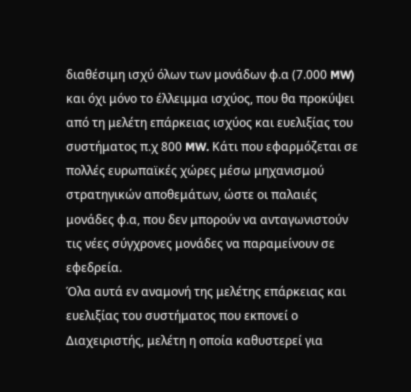διαθέσιμη ισχύ όλων των μονάδων φ.α (7.000 MW) και όχι μόνο το έλλειμμα ισχύος, που θα προκύψει από τη μελέτη επάρκειας ισχύος και ευελιξίας του συστήματος π.χ 800 MW. Κάτι που εφαρμόζεται σε πολλές ευρωπαϊκές χώρες μέσω μηχανισμού στρατηγικών αποθεμάτων, ώστε οι παλαιές μονάδες φ.α, που δεν μπορούν να ανταγωνιστούν τις νέες σύγχρονες μονάδες να παραμείνουν σε εφεδρεία.
Όλα αυτά εν αναμονή της μελέτης επάρκειας και ευελιξίας του συστήματος που εκπονεί ο Διαχειριστής, μελέτη η οποία καθυστερεί για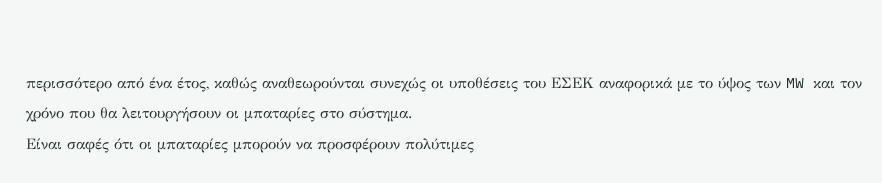περισσότερο από ένα έτος, καθώς αναθεωρούνται συνεχώς οι υποθέσεις του ΕΣΕΚ αναφορικά με το ύψος των MW και τον χρόνο που θα λειτουργήσουν οι μπαταρίες στο σύστημα.
Είναι σαφές ότι οι μπαταρίες μπορούν να προσφέρουν πολύτιμες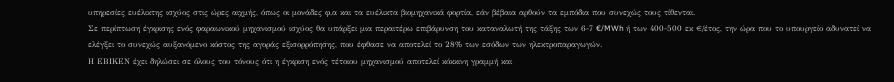υπηρεσίες ευέλικτης ισχύος στις ώρες αιχμής, όπως οι μονάδες φ.α και τα ευέλικτα βιομηχανικά φορτία, εάν βέβαια αρθούν τα εμπόδια που συνεχώς τους τίθενται.
Σε περίπτωση έγκρισης ενός φαραωνικού μηχανισμού ισχύος θα υπάρξει μια περαιτέρω επιβάρυνση του καταναλωτή της τάξης των 6-7 €/MWh ή των 400-500 εκ €/έτος, την ώρα που το υπουργείο αδυνατεί να ελέγξει το συνεχώς αυξανόμενο κόστος της αγοράς εξισορρόπησης, που έφθασε να αποτελεί το 28% των εσόδων των ηλεκτροπαραγωγών.
Η ΕΒΙΚΕΝ έχει δηλώσει σε όλους του τόνους ότι η έγκριση ενός τέτοιου μηχανισμού αποτελεί κόκκινη γραμμή και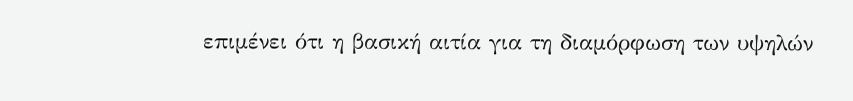επιμένει ότι η βασική αιτία για τη διαμόρφωση των υψηλών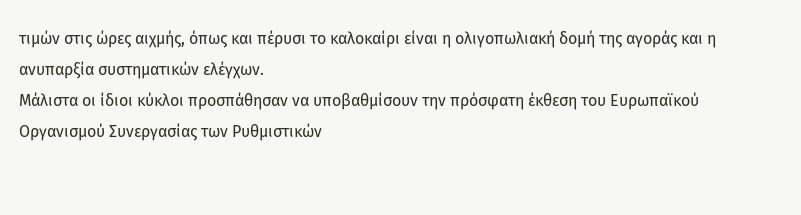τιμών στις ώρες αιχμής, όπως και πέρυσι το καλοκαίρι είναι η ολιγοπωλιακή δομή της αγοράς και η ανυπαρξία συστηματικών ελέγχων.
Μάλιστα οι ίδιοι κύκλοι προσπάθησαν να υποβαθμίσουν την πρόσφατη έκθεση του Ευρωπαϊκού Οργανισμού Συνεργασίας των Ρυθμιστικών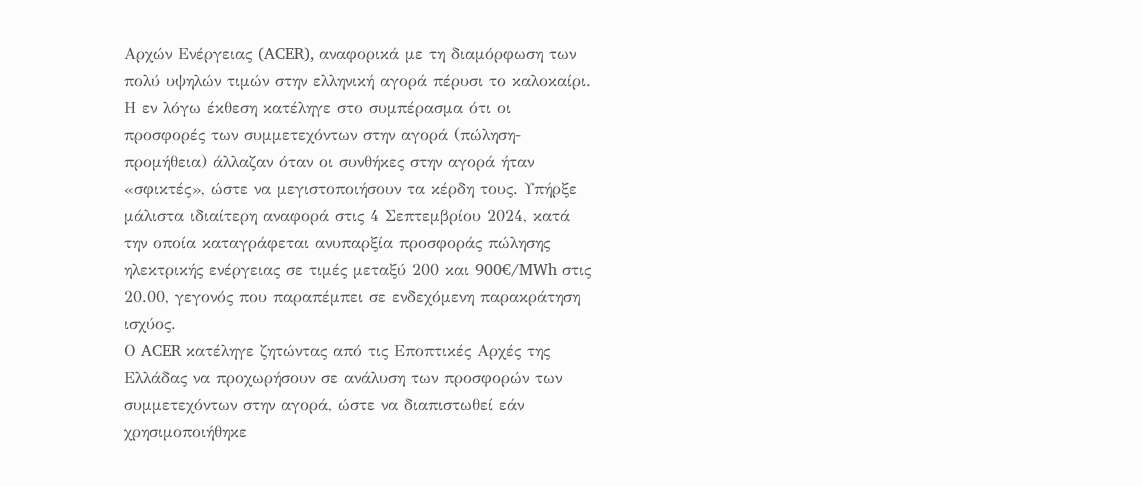Αρχών Ενέργειας (ACER), αναφορικά με τη διαμόρφωση των πολύ υψηλών τιμών στην ελληνική αγορά πέρυσι το καλοκαίρι.
Η εν λόγω έκθεση κατέληγε στο συμπέρασμα ότι οι προσφορές των συμμετεχόντων στην αγορά (πώληση-προμήθεια) άλλαζαν όταν οι συνθήκες στην αγορά ήταν «σφικτές», ώστε να μεγιστοποιήσουν τα κέρδη τους. Υπήρξε μάλιστα ιδιαίτερη αναφορά στις 4 Σεπτεμβρίου 2024, κατά την οποία καταγράφεται ανυπαρξία προσφοράς πώλησης ηλεκτρικής ενέργειας σε τιμές μεταξύ 200 και 900€/MWh στις 20.00, γεγονός που παραπέμπει σε ενδεχόμενη παρακράτηση ισχύος.
Ο ACER κατέληγε ζητώντας από τις Εποπτικές Αρχές της Ελλάδας να προχωρήσουν σε ανάλυση των προσφορών των συμμετεχόντων στην αγορά, ώστε να διαπιστωθεί εάν χρησιμοποιήθηκε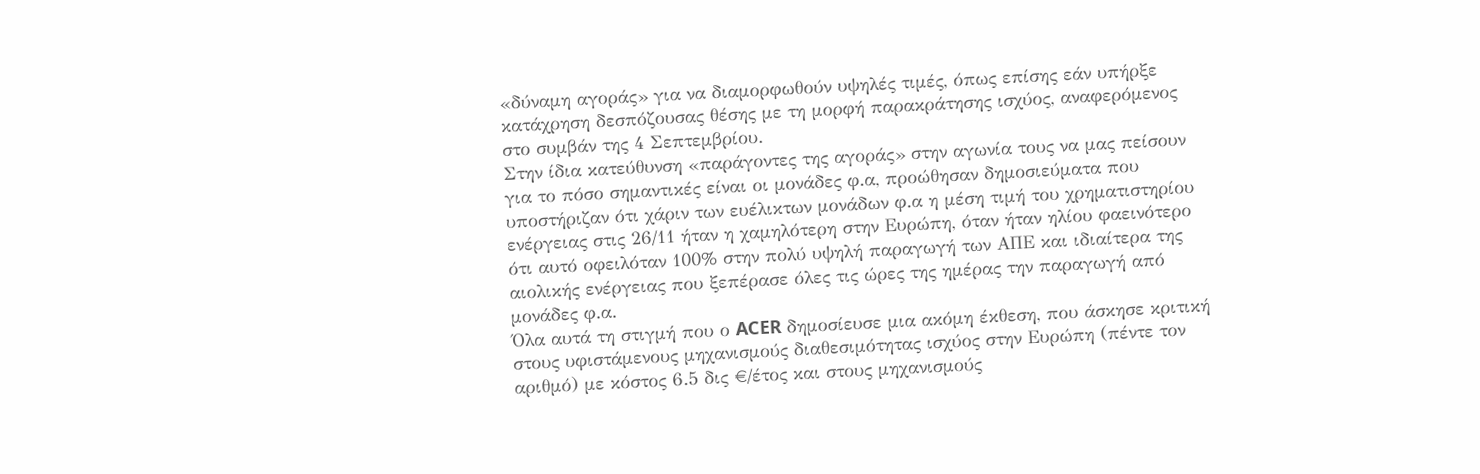«δύναμη αγοράς» για να διαμορφωθούν υψηλές τιμές, όπως επίσης εάν υπήρξε κατάχρηση δεσπόζουσας θέσης με τη μορφή παρακράτησης ισχύος, αναφερόμενος στο συμβάν της 4 Σεπτεμβρίου.
Στην ίδια κατεύθυνση «παράγοντες της αγοράς» στην αγωνία τους να μας πείσουν για το πόσο σημαντικές είναι οι μονάδες φ.α, προώθησαν δημοσιεύματα που υποστήριζαν ότι χάριν των ευέλικτων μονάδων φ.α η μέση τιμή του χρηματιστηρίου ενέργειας στις 26/11 ήταν η χαμηλότερη στην Ευρώπη, όταν ήταν ηλίου φαεινότερο ότι αυτό οφειλόταν 100% στην πολύ υψηλή παραγωγή των ΑΠΕ και ιδιαίτερα της αιολικής ενέργειας που ξεπέρασε όλες τις ώρες της ημέρας την παραγωγή από μονάδες φ.α.
Όλα αυτά τη στιγμή που ο ACER δημοσίευσε μια ακόμη έκθεση, που άσκησε κριτική στους υφιστάμενους μηχανισμούς διαθεσιμότητας ισχύος στην Ευρώπη (πέντε τον αριθμό) με κόστος 6.5 δις €/έτος και στους μηχανισμούς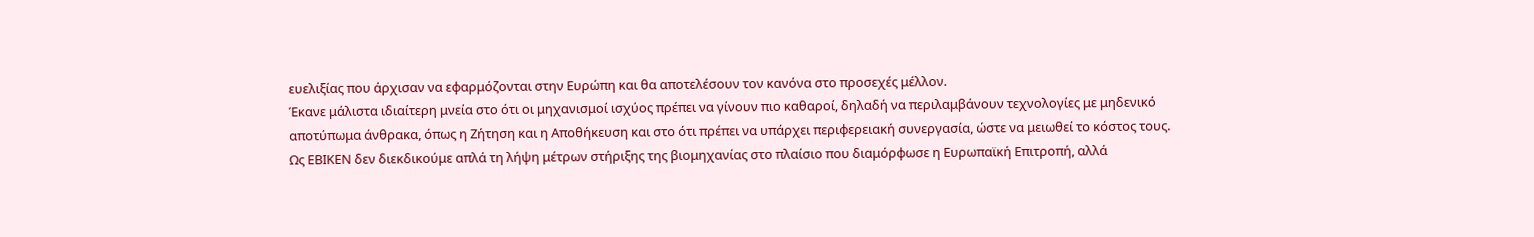ευελιξίας που άρχισαν να εφαρμόζονται στην Ευρώπη και θα αποτελέσουν τον κανόνα στο προσεχές μέλλον.
Έκανε μάλιστα ιδιαίτερη μνεία στο ότι οι μηχανισμοί ισχύος πρέπει να γίνουν πιο καθαροί, δηλαδή να περιλαμβάνουν τεχνολογίες με μηδενικό αποτύπωμα άνθρακα, όπως η Ζήτηση και η Αποθήκευση και στο ότι πρέπει να υπάρχει περιφερειακή συνεργασία, ώστε να μειωθεί το κόστος τους.
Ως ΕΒΙΚΕΝ δεν διεκδικούμε απλά τη λήψη μέτρων στήριξης της βιομηχανίας στο πλαίσιο που διαμόρφωσε η Ευρωπαϊκή Επιτροπή, αλλά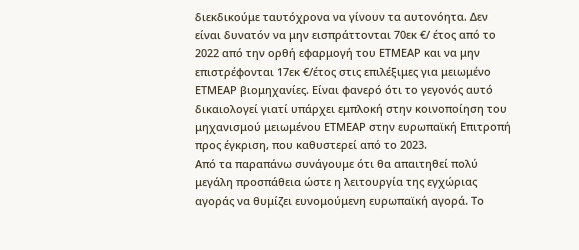διεκδικούμε ταυτόχρονα να γίνουν τα αυτονόητα. Δεν είναι δυνατόν να μην εισπράττονται 70εκ €/ έτος από το 2022 από την ορθή εφαρμογή του ΕΤΜΕΑΡ και να μην επιστρέφονται 17εκ €/έτος στις επιλέξιμες για μειωμένο ΕΤΜΕΑΡ βιομηχανίες. Είναι φανερό ότι το γεγονός αυτό δικαιολογεί γιατί υπάρχει εμπλοκή στην κοινοποίηση του μηχανισμού μειωμένου ΕΤΜΕΑΡ στην ευρωπαϊκή Επιτροπή προς έγκριση, που καθυστερεί από το 2023.
Από τα παραπάνω συνάγουμε ότι θα απαιτηθεί πολύ μεγάλη προσπάθεια ώστε η λειτουργία της εγχώριας αγοράς να θυμίζει ευνομούμενη ευρωπαϊκή αγορά. Το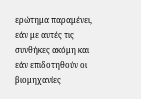ερώτημα παραμένει, εάν με αυτές τις συνθήκες ακόμη και εάν επιδοτηθούν οι βιομηχανίες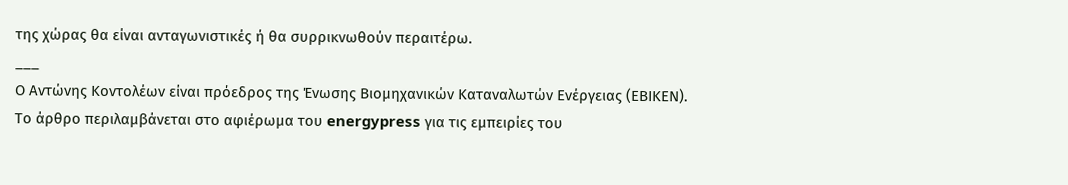της χώρας θα είναι ανταγωνιστικές ή θα συρρικνωθούν περαιτέρω.
___
Ο Αντώνης Κοντολέων είναι πρόεδρος της Ένωσης Βιομηχανικών Καταναλωτών Ενέργειας (ΕΒΙΚΕΝ).
Το άρθρο περιλαμβάνεται στο αφιέρωμα του energypress για τις εμπειρίες του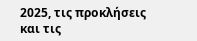2025, τις προκλήσεις και τις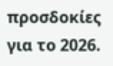προσδοκίες για το 2026.